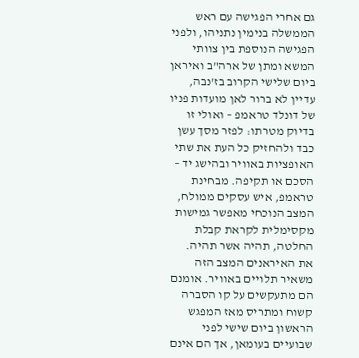גם אחרי הפגישה עם ראש הממשלה בנימין נתניהו, ולפני הפגישה הנוספת בין צוותי המשא ומתן של ארה"ב ואיראן ביום שלישי הקרוב בז'נבה, עדיין לא ברור לאן מועדות פניו של דונלד טראמפ – ואולי זו בדיוק מטרתו: לפזר מסך עשן כבד ולהחזיק כל העת את שתי האופציות באוויר ובהישג יד – הסכם או תקיפה. מבחינת טראמפ, איש עסקים ממולח, המצב הנוכחי מאפשר גמישות מקסימלית לקראת קבלת החלטה, תהיה אשר תהיה.
את האיראנים המצב הזה משאיר תלויים באוויר. אומנם הם מתעקשים על קו הסברה קשוח ומתריס מאז המפגש הראשון ביום שישי לפני שבועיים בעומאן, אך הם אינם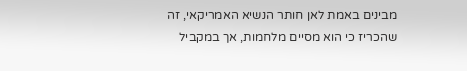מבינים באמת לאן חותר הנשיא האמריקאי, זה שהכריז כי הוא מסיים מלחמות, אך במקביל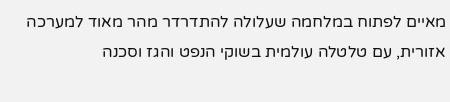מאיים לפתוח במלחמה שעלולה להתדרדר מהר מאוד למערכה אזורית, עם טלטלה עולמית בשוקי הנפט והגז וסכנה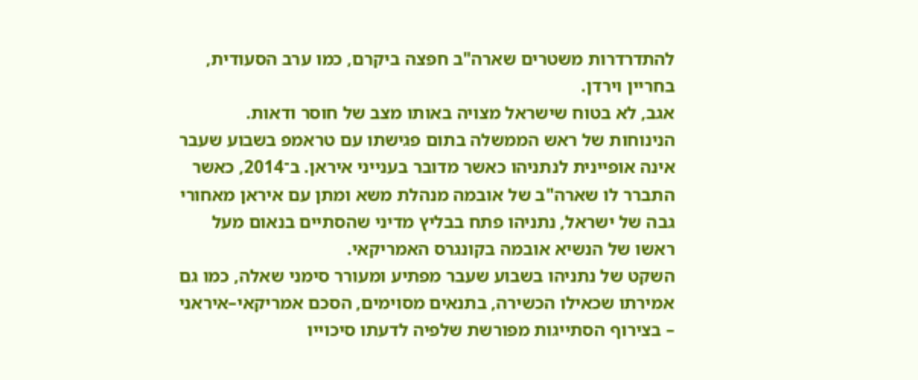להתדרדרות משטרים שארה"ב חפצה ביקרם, כמו ערב הסעודית, בחריין וירדן.
אגב, לא בטוח שישראל מצויה באותו מצב של חוסר ודאות. הנינוחות של ראש הממשלה בתום פגישתו עם טראמפ בשבוע שעבר אינה אופיינית לנתניהו כאשר מדובר בענייני איראן. ב־2014, כאשר התברר לו שארה"ב של אובמה מנהלת משא ומתן עם איראן מאחורי גבה של ישראל, נתניהו פתח בבליץ מדיני שהסתיים בנאום מעל ראשו של הנשיא אובמה בקונגרס האמריקאי.
השקט של נתניהו בשבוע שעבר מפתיע ומעורר סימני שאלה, כמו גם אמירתו שכאילו הכשירה, בתנאים מסוימים, הסכם אמריקאי–איראני – בצירוף הסתייגות מפורשת שלפיה לדעתו סיכוייו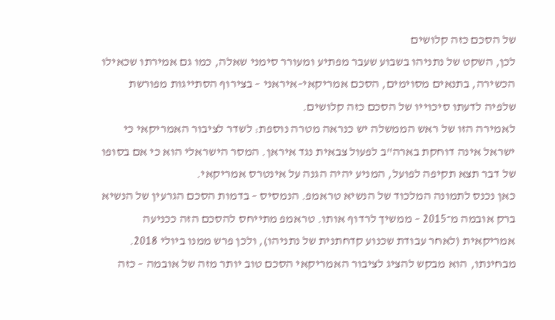של הסכם כזה קלושים
לכן, השקט של נתניהו בשבוע שעבר מפתיע ומעורר סימני שאלה, כמו גם אמירתו שכאילו הכשירה, בתנאים מסוימים, הסכם אמריקאי–איראני – בצירוף הסתייגות מפורשת שלפיה לדעתו סיכוייו של הסכם כזה קלושים.
לאמירה הזו של ראש הממשלה יש כנראה מטרה נוספת: לשדר לציבור האמריקאי כי ישראל אינה דוחקת בארה"ב לפעול צבאית נגד איראן. המסר הישראלי הוא כי אם בסופו של דבר תצא תקיפה לפועל, המניע יהיה הגנה על אינטרס אמריקאי.
כאן נכנס לתמונה המלכוד של הנשיא טראמפ. הנמסיס – בדמות הסכם הגרעין של הנשיא ברק אובמה מ־2015 – ממשיך לרדוף אותו. טראמפ מתייחס להסכם הזה ככניעה אמריקאית (לאחר עבודת שכנוע קדחתנית של נתניהו), ולכן פרש ממנו ביולי 2018.
מבחינתו, הוא מבקש להציג לציבור האמריקאי הסכם טוב יותר מזה של אובמה – כזה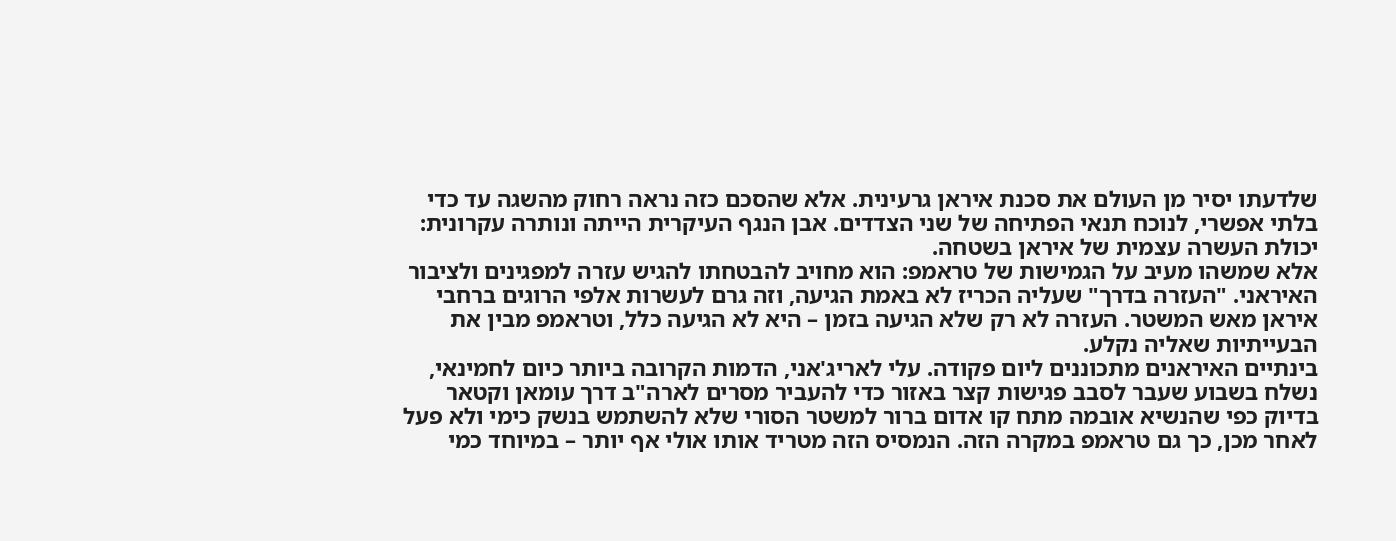שלדעתו יסיר מן העולם את סכנת איראן גרעינית. אלא שהסכם כזה נראה רחוק מהשגה עד כדי בלתי אפשרי, לנוכח תנאי הפתיחה של שני הצדדים. אבן הנגף העיקרית הייתה ונותרה עקרונית: יכולת העשרה עצמית של איראן בשטחה.
אלא שמשהו מעיב על הגמישות של טראמפ: הוא מחויב להבטחתו להגיש עזרה למפגינים ולציבור האיראני. "העזרה בדרך" שעליה הכריז לא באמת הגיעה, וזה גרם לעשרות אלפי הרוגים ברחבי איראן מאש המשטר. העזרה לא רק שלא הגיעה בזמן – היא לא הגיעה כלל, וטראמפ מבין את הבעייתיות שאליה נקלע.
בינתיים האיראנים מתכוננים ליום פקודה. עלי לאריג'אני, הדמות הקרובה ביותר כיום לחמינאי, נשלח בשבוע שעבר לסבב פגישות קצר באזור כדי להעביר מסרים לארה"ב דרך עומאן וקטאר
בדיוק כפי שהנשיא אובמה מתח קו אדום ברור למשטר הסורי שלא להשתמש בנשק כימי ולא פעל לאחר מכן, כך גם טראמפ במקרה הזה. הנמסיס הזה מטריד אותו אולי אף יותר – במיוחד כמי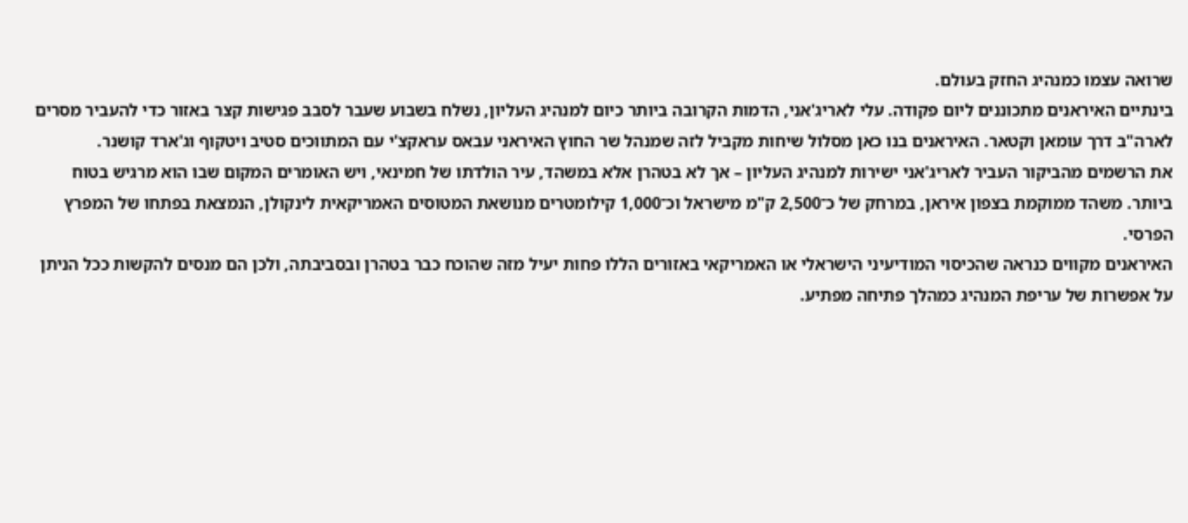שרואה עצמו כמנהיג החזק בעולם.
בינתיים האיראנים מתכוננים ליום פקודה. עלי לאריג'אני, הדמות הקרובה ביותר כיום למנהיג העליון, נשלח בשבוע שעבר לסבב פגישות קצר באזור כדי להעביר מסרים לארה"ב דרך עומאן וקטאר. האיראנים בנו כאן מסלול שיחות מקביל לזה שמנהל שר החוץ האיראני עבאס עראקצ'י עם המתווכים סטיב ויטקוף וג'ארד קושנר.
את הרשמים מהביקור העביר לאריג'אני ישירות למנהיג העליון – אך לא בטהרן אלא במשהד, עיר הולדתו של חמינאי, ויש האומרים המקום שבו הוא מרגיש בטוח ביותר. משהד ממוקמת בצפון איראן, במרחק של כ־2,500 ק"מ מישראל וכ־1,000 קילומטרים מנושאת המטוסים האמריקאית לינקולן, הנמצאת בפתחו של המפרץ הפרסי.
האיראנים מקווים כנראה שהכיסוי המודיעיני הישראלי או האמריקאי באזורים הללו פחות יעיל מזה שהוכח כבר בטהרן ובסביבתה, ולכן הם מנסים להקשות ככל הניתן על אפשרות של עריפת המנהיג כמהלך פתיחה מפתיע.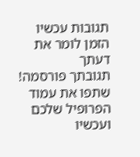תגובות עכשיו הזמן לומר את דעתך
תגובתך פורסמה! שתפו את עמוד הפרופיל שלכם
ועכשיו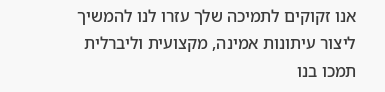אנו זקוקים לתמיכה שלך עזרו לנו להמשיך ליצור עיתונות אמינה, מקצועית וליברלית
תמכו בנו